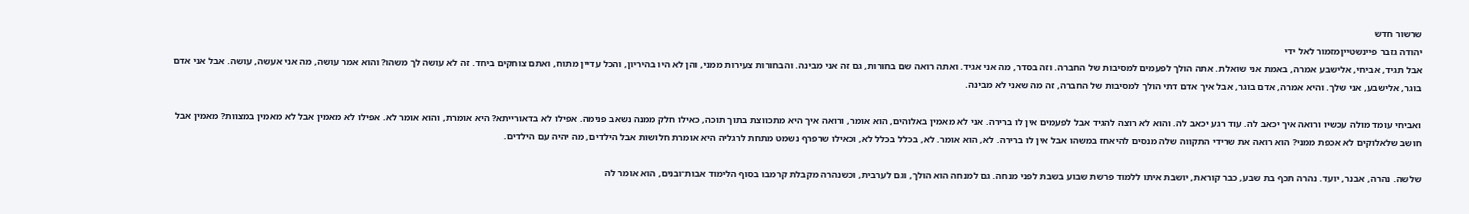שרשור חדש
יהודה גזבר פיינשטייןמזמור לאל ידי
אבל תגיד, אביחי, אלישבע אמרה, באמת אני שואלת. אתה הולך לפעמים למסיבות של החברה. וזה בסדר, מה אני אגיד. ואתה רואה שם בחורות, גם זה אני מבינה. והבחורות צעירות ממני, והן לא היו בהיריון, והכל עדיין מתוח, ואתם צוחקים ביחד. זה לא עושה לך משהו? והוא אמר עושה, מה אני אעשה, עושה. אבל אני אדם בוגר, אלישבע, אני שלך. והיא אמרה, אדם בוגר, אבל איך אדם דתי הולך למסיבות של החברה, זה מה שאני לא מבינה.

ואביחי עומד מולה עכשיו ורואה איך יכאב לה. עוד רגע יכאב לה. והוא לא רוצה להגיד אבל לפעמים אין לו ברירה. אני לא מאמין באלוהים, הוא אומר, ורואה איך היא מתכווצת בתוך תוכה, כאילו חלק ממנה נשאב פנימה. אפילו לא בדאורייתא? היא אומרת, והוא אומר לא. אפילו לא מאמין אבל לא מאמין במצוות? מאמין אבל חושב שלאלוקים לא אכפת ממני? הוא רואה את שרידי התקווה שלה מנסים להיאחז במשהו אבל אין לו ברירה. לא, הוא אומר. לא, בכלל בכלל לא, וכאילו שרפרף נשמט מתחת לרגליה היא אומרת חלושות אבל הילדים, מה יהיה עם הילדים.

שלשה. נהרה, אבנר, יועד. נהרה תכף בת שבע, כבר קוראת, יושבת איתו ללמוד פרשת שבוע בשבת לפני מנחה. גם למנחה הוא הולך, וגם לערבית, וכשנהרה מקבלת קרמבו בסוף הלימוד אבות־ובנים, הוא אומר לה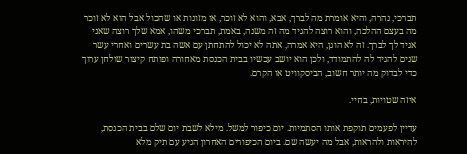תברכי, נהרה, והיא אומרת מה לברך, אבא, והוא לא זוכר, או מזונות או שהכול אבל הוא לא זוכר מה בעצם ההלכה, והוא רוצה להגיד מה זה משנה, באמת, תברכי משהו, אמא שלך רוצה שאני אגיד לך לברך. זה לא הוגן, היא אמרה, אתה לא יכול להתחתן עם אשה בת עשרים ואחרי עשר שנים להגיד לה להתמודד, ולכן הוא יושב עכשיו בבית הכנסת מאחורה ופותח קיצור שולחן ערוך כדי לבדוק מה יותר חשוב, הביסקוויט או הקרם.

איזה שטויות, בחיי.

עדיין לפעמים תוקפת אותו הסתמיות. יום כיפור למשל. מילא לשבת יום שלם בבית הכנסת, להיראות ולהראות, אבל מה יעשה שם. ביום הכיפורים האחרון הגיע עם תיק מלא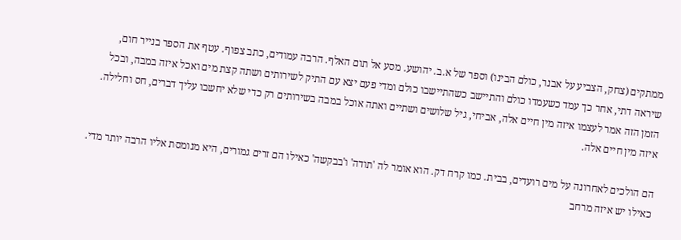ממתקים (צחק, הצביע על אבנר, כולם הבינו) וספר של א.ב. יהושע. מסע אל תום האלף. הרבה עמודים, כתב צפוף. עטף את הספר בנייר חום, שיראה דתי, אחר כך עמד כשעמדו כולם והתיישב כשהתיישבו כולם ומדי פעם יצא עם התיק לשירותים ושתה קצת מים ואכל איזה במבה, ובכל הזמן הזה אמר לעצמו איזה מין חיים אלה, אביחי, גיל שלושים ושתיים ואתה אוכל במבה בשירותים רק כדי שלא יחשבו עליך דברים, חס וחלילה. איזה מין חיים אלה.

הם הולכים לאחרונה על מים רועדים, בבית. כמו קרח דק. הוא אומר לה 'תודה' ו'בבקשה' כאילו הם זרים גמורים, היא מנומסת אליו הרבה יותר מדי. כאילו יש איזה מרחב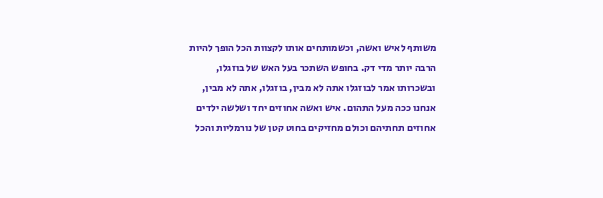משותף לאיש ואשה, וכשמותחים אותו לקצוות הכל הופך להיות הרבה יותר מדי דק. בחופש השתכר בעל האש של בוזגלו, ובשכרותו אמר לבוזגלו אתה לא מבין, בוזגלו, אתה לא מבין, אנחנו ככה מעל התהום. איש ואשה אחוזים יחד ושלשה ילדים אחוזים תחתיהם וכולם מחזיקים בחוט קטן של נורמליות והכל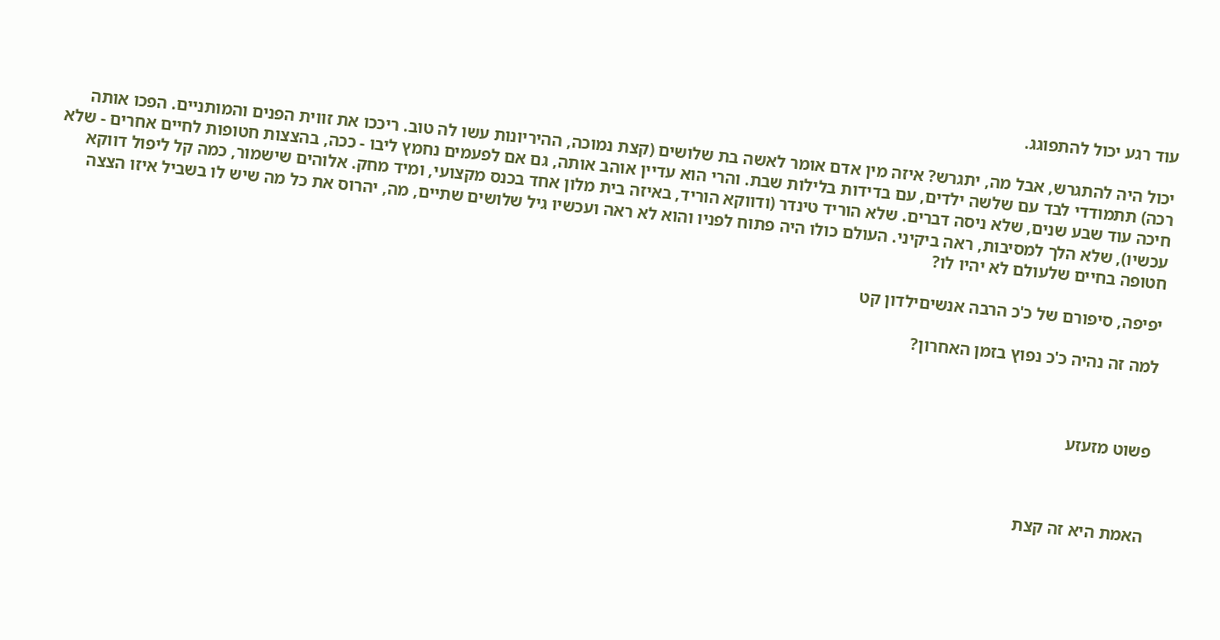עוד רגע יכול להתפוגג.

יכול היה להתגרש, אבל מה, יתגרש? איזה מין אדם אומר לאשה בת שלושים (קצת נמוכה, ההיריונות עשו לה טוב. ריככו את זווית הפנים והמותניים. הפכו אותה רכה) תתמודדי לבד עם שלשה ילדים, עם בדידות בלילות שבת. והרי הוא עדיין אוהב אותה, גם אם לפעמים נחמץ ליבו - ככה, בהצצות חטופות לחיים אחרים - שלא חיכה עוד שבע שנים, שלא ניסה דברים. שלא הוריד טינדר (ודווקא הוריד, באיזה בית מלון אחד בכנס מקצועי, ומיד מחק. אלוהים שישמור, כמה קל ליפול דווקא עכשיו), שלא הלך למסיבות, ראה ביקיני. העולם כולו היה פתוח לפניו והוא לא ראה ועכשיו גיל שלושים שתיים, מה, יהרוס את כל מה שיש לו בשביל איזו הצצה חטופה בחיים שלעולם לא יהיו לו?

יפיפה, סיפורם של כ'כ הרבה אנשיםילדון קט

למה זה נהיה כ'כ נפוץ בזמן האחרון?



פשוט מזעזע



האמת היא זה קצת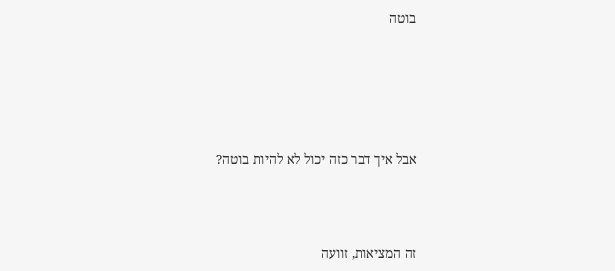בוטה





אבל איך דבר כזה יכול לא להיות בוטה?



זה המציאות, זוועה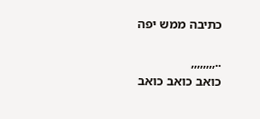כתיבה ממש יפה

..,,,,,,,,
כואב כואב כואב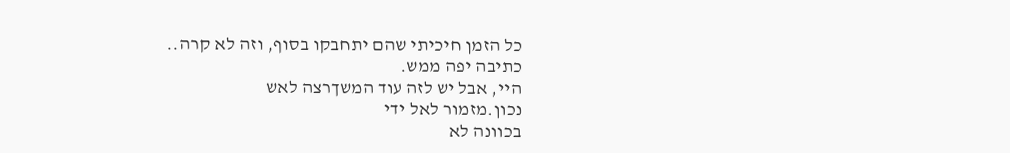כל הזמן חיכיתי שהם יתחבקו בסוף, וזה לא קרה..
כתיבה יפה ממש.
היי, אבל יש לזה עוד המשךרצה לאש
נכון.מזמור לאל ידי
בכוונה לא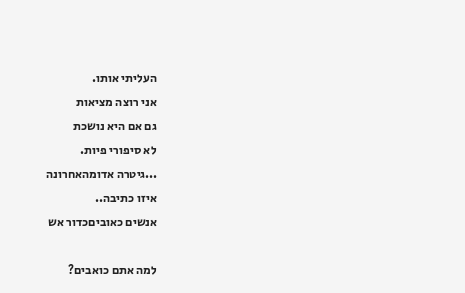העליתי אותו.
אני רוצה מציאות
גם אם היא נושכת
לא סיפורי פיות.
...גיטרה אדומהאחרונה
איזו כתיבה..
אנשים כאוביםכדור אש

למה אתם כואבים?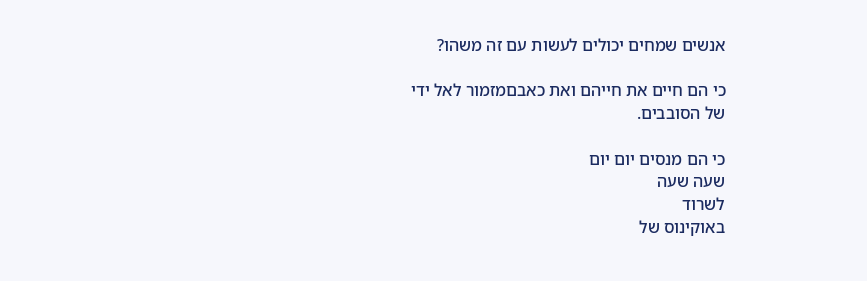אנשים שמחים יכולים לעשות עם זה משהו?

כי הם חיים את חייהם ואת כאבםמזמור לאל ידי
של הסובבים.

כי הם מנסים יום יום
שעה שעה
לשרוד
באוקינוס של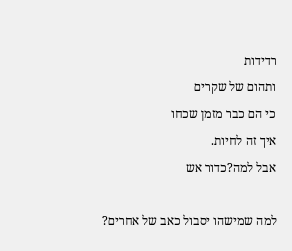רדידות
ותהום של שקרים
כי הם כבר מזמן שכחו
איך זה לחיות.
אבל למה?כדור אש

למה שמישהו יסבול כאב של אחרים?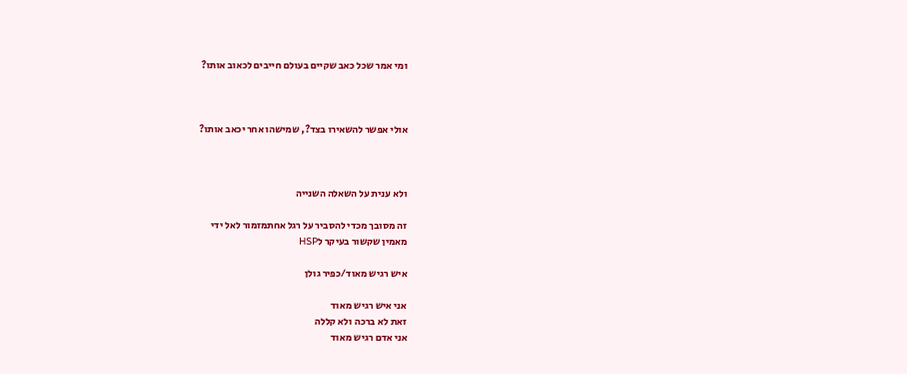ומי אמר שכל כאב שקיים בעולם חייבים לכאוב אותו?



אולי אפשר להשאירו בצד?, שמישהו אחר יכאב אותו?



ולא ענית על השאלה השנייה

זה מסובך מכדי להסביר על רגל אחתמזמור לאל ידי
מאמין שקשור בעיקר לHSP

איש רגיש מאוד/כפיר גולן

אני איש רגיש מאוד
זאת לא ברכה ולא קללה
אני אדם רגיש מאוד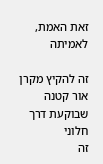זאת האמת, לאמיתה

זה להקיץ מקרן אור קטנה
שבוקעת דרך חלוני
זה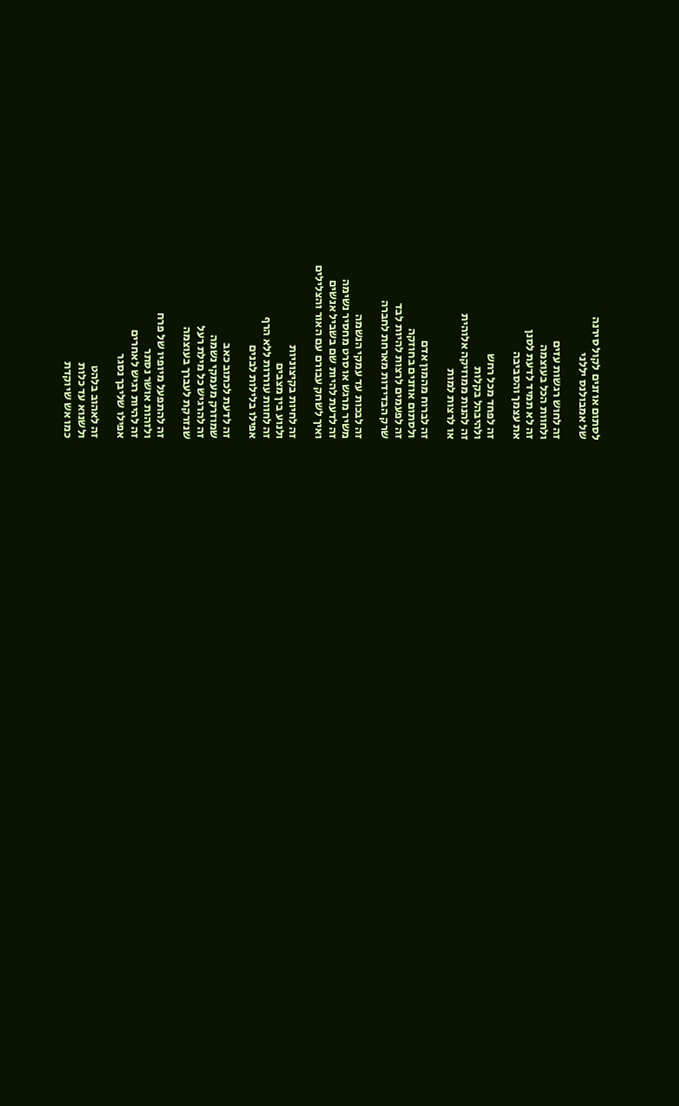לסתום אוזנים לקול סירנה
של אמבולנס יללני

זה לחוש רגשות עזים
ולחוות הכל בעוצמה
זה לא תמיד לדעת לסנן
את עצמך והסביבה

זה לפחד מכל רחש
ולהיבהל בקלות
זה להנות ממוזיקה אלוהית
או לרצות למות

זה לברוח מהמון אדם
ולסתום אוזנים בחוזקה
זה לפעמים לרצות להיות לבד
שרק הבדידות מארחת לחברה

זה לבכות עד עמקי הנשמה
משיר מרגש או סרט מחסיר נשימה
זה לדעת להיות שם בשביל אנשים
ואיך לשחק עבורם עם האור והצלילים

זה לחיות בקיצוניות
ולנוע בין מצבים
זה לחוות עוררות ללא הרף
אפילו בלילות לבנים

זה לדעת לכתוב כאב
שמוזרק מעמקי נשמה
זה להרגיש כל מילת רעל
שנזרקת לעברך בעוצמה

זה להתפעל מיופיו של פרח
ולזהות אושר נסתר
זה להיות רגיש לאחרים
אפילו שליבך נסגר

זה לאהוב בלהט
ולשנוא עד כלות
כמו אש שיוקדת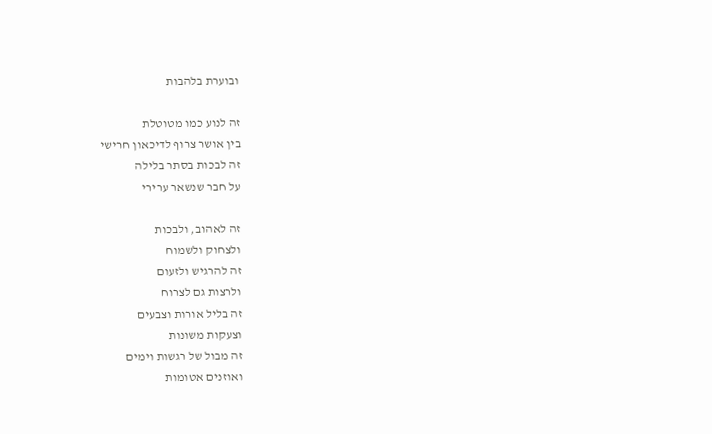ובוערת בלהבות

זה לנוע כמו מטוטלת
בין אושר צרוף לדיכאון חרישי
זה לבכות בסתר בלילה
על חבר שנשאר ערירי

זה לאהוב, ולבכות
ולצחוק ולשמוח
זה להרגיש ולזעום
ולרצות גם לצרוח
זה בליל אורות וצבעים
וצעקות משונות
זה מבול של רגשות וימים
ואוזנים אטומות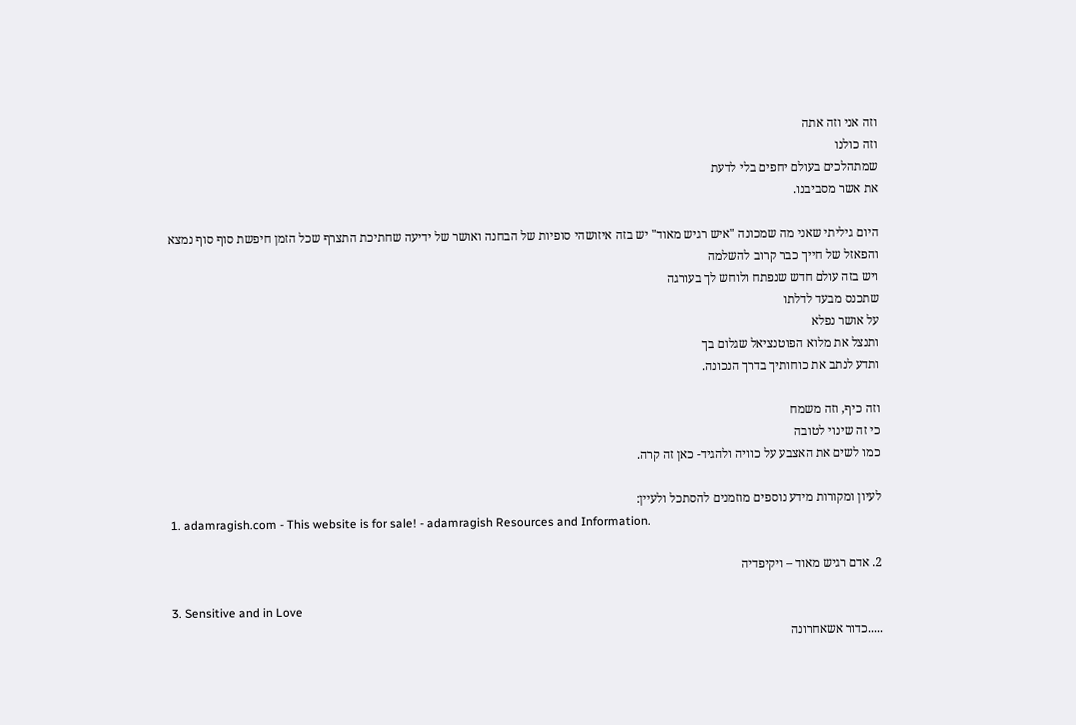וזה אני וזה אתה
וזה כולנו
שמתהלכים בעולם יחפים בלי לדעת
את אשר מסביבנו.

היום גיליתי שאני מה שמכונה "איש רגיש מאוד" יש בזה איזושהי סופיות של הבחנה ואושר של ידיעה שחתיכת התצרף שכל הזמן חיפשת סוף סוף נמצא
והפאזל של חייך כבר קרוב להשלמה
ויש בזה עולם חדש שנפתח ולוחש לך בעורגה
שתכנס מבעד לדלתו
על אושר נפלא
ותנצל את מלוא הפוטנציאל שגלום בך
ותדע לנתב את כוחותיך בדרך הנכונה.

וזה כיף, וזה משמח
כי זה שינוי לטובה
כמו לשים את האצבע על כוויה ולהגיד- כאן זה קרה.

לעיון ומקורות מידע נוספים מוזמנים להסתכל ולעיין:
1. adamragish.com - This website is for sale! - adamragish Resources and Information.

2. אדם רגיש מאוד – ויקיפדיה

3. Sensitive and in Love
.....כדור אשאחרונה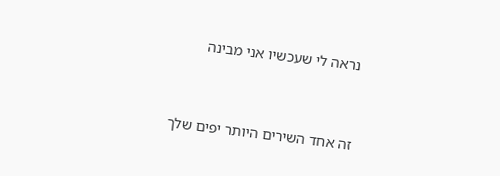נראה לי שעכשיו אני מבינה



זה אחד השירים היותר יפים שלך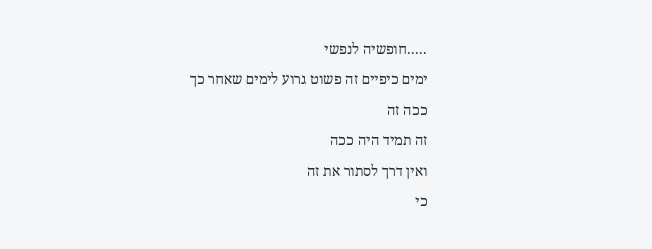.....חופשיה לנפשי
ימים כיפיים זה פשוט גרוע לימים שאחר כך
ככה זה
זה תמיד היה ככה
ואין דרך לסתור את זה
כי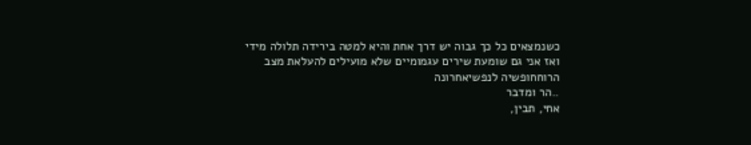כשנמצאים כל כך גבוה יש דרך אחת והיא למטה בירידה תלולה מידי
ואז אני גם שומעת שירים עגמומיים שלא מועילים להעלאת מצב הרוחחופשיה לנפשיאחרונה
..הר ומדבר
אחי, תבין,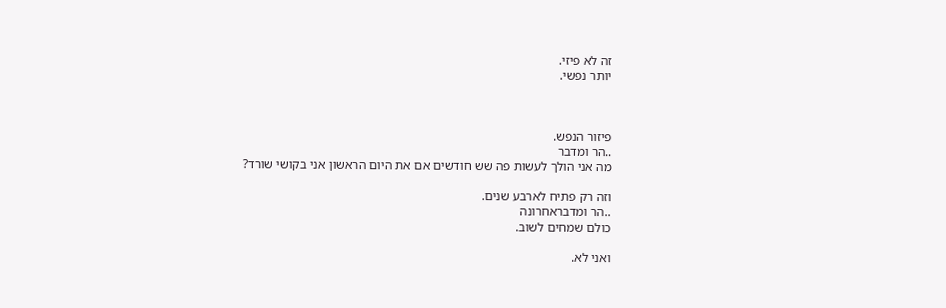זה לא פיזי.
יותר נפשי.



פיזור הנפש.
..הר ומדבר
מה אני הולך לעשות פה שש חודשים אם את היום הראשון אני בקושי שורד?

וזה רק פתיח לארבע שנים.
..הר ומדבראחרונה
כולם שמחים לשוב.

ואני לא.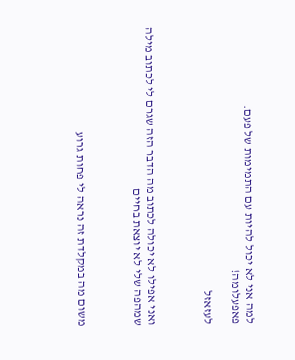למה אני לא יכול להיות עם התמימות של פעם.
פאפעלומה!

לעזאזל



ואני אפילו לא יכולה לכתוב מה הדבר הזה שגרם לי לכתוב מילה שמהפה שלי לא יוצאת בחיים



משום מה במקלדת זה נראה לי פחות גרוע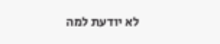לא יודעת למה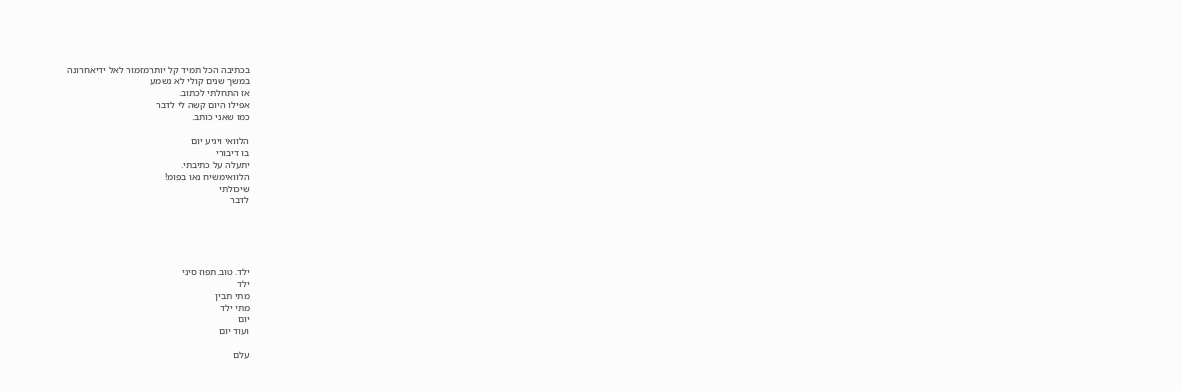בכתיבה הכל תמיד קל יותרמזמור לאל ידיאחרונה
במשך שנים קולי לא נשמע
אז התחלתי לכתוב.
אפילו היום קשה לי לדבר
כמו שאני כותב.

הלוואי ויגיע יום
בו דיבורי
יתעלה על כתיבתי.
הלוואימשיח נאו בפומ!
שיכולתי
לדבר





ילד. טוב.תפוז סיני
ילד
מתי תבין
מתי ילד
יום
ועוד יום

עלם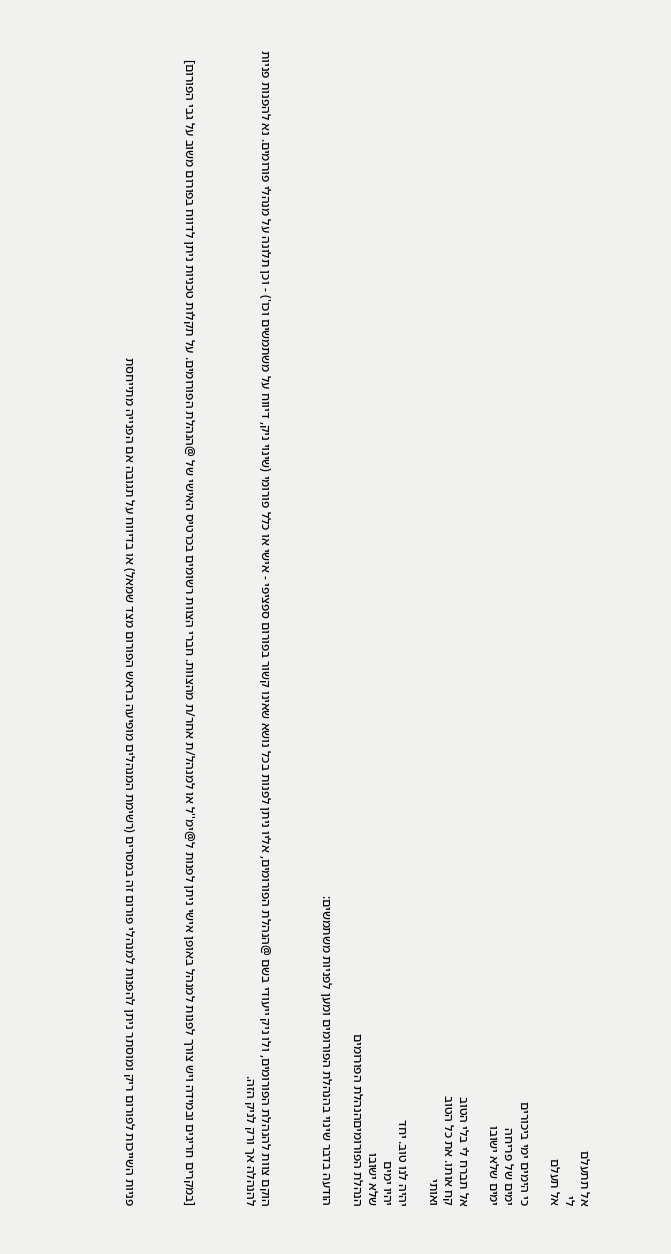אל תתעלם
לי
אל תעלם

כי הימים ימי ביכורים
ימים של פריחה
ימים שלא ישובו

אל תברח לי בלי הטוב
קח אותו. את כל הטוב
ואותי

יהיה לנו טוב. יחד
יהיו ימים
שלא ישובו
הנהלת הפורומיםהנהלת הפורומים

הודעה בדבר שינוי בהנהלת הפורומים ומען לפניות משתמשים:



הוקם צוות להנהלת הפורומים, ולו ניק ייעודי בשם @הנהלת הפורומים, אליו ניתן לפנות בכל נושא שאינו קשור בפורום ספציפי - אישי או כלל פורומי (שינוי ניק, דיווח על משתמשים וכו') - וכן תלונה על מנהלי פורומים. נא להפנות פניות להנהלה אך ורק לניק הזה.



[במקרים חריגים ובמידה ויש צורך לפנות למנהל באופן אישי ניתן לפנות ל@ימ''ל או למנהל/ת אחר/ת מהצוות. חברי הצוות רשומים בכרטיס האישי של @הנהלת הפורומים. על תקלות טכניות ניתן לדווח בפורום משוב על גבי הפורום]



פניות השייכות לפורום ריק ומוסתר ניתן להפנות למנהלי פורום זה במסרים (רשימת המנהלים מופיעה בראש הפורום מצד שמאל) או בדיווח על תגובה אם הפנייה מתייחסת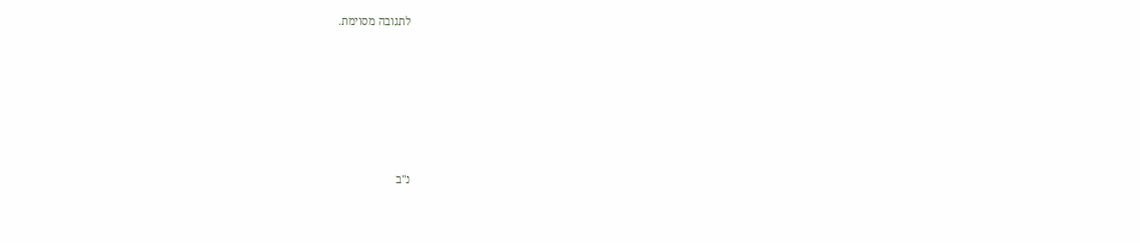לתגובה מסוימת.







נ"ב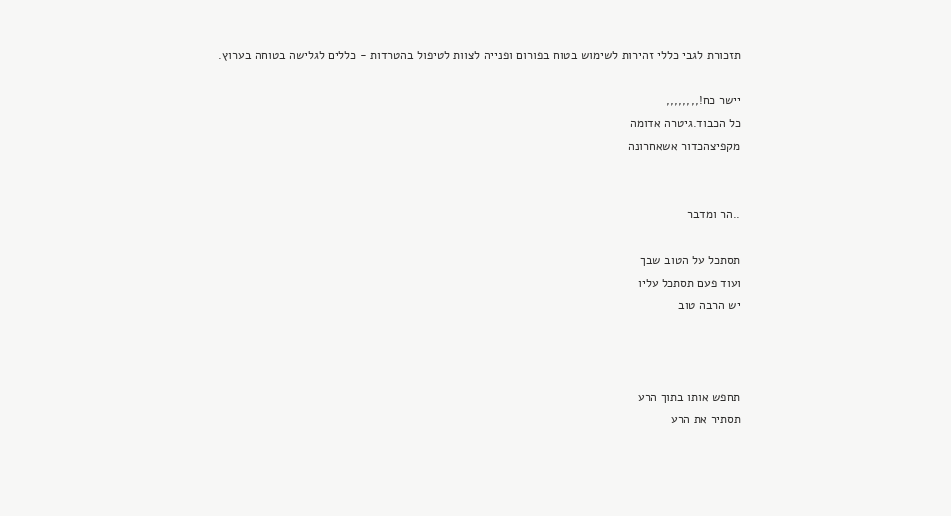תזכורת לגבי כללי זהירות לשימוש בטוח בפורום ופנייה לצוות לטיפול בהטרדות - כללים לגלישה בטוחה בערוץ.

יישר כח!,,,,,,,,
כל הכבוד.גיטרה אדומה
מקפיצהכדור אשאחרונה


..הר ומדבר

תסתכל על הטוב שבך
ועוד פעם תסתכל עליו
יש הרבה טוב



תחפש אותו בתוך הרע
תסתיר את הרע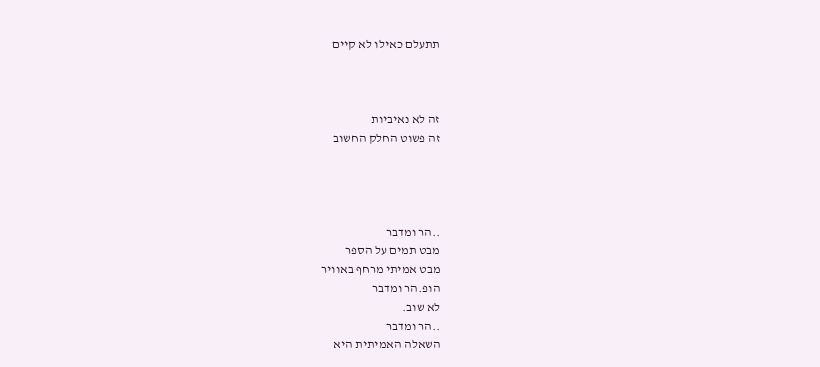תתעלם כאילו לא קיים



זה לא נאיביות
זה פשוט החלק החשוב




..הר ומדבר
מבט תמים על הספר
מבט אמיתי מרחף באוויר
הופ.הר ומדבר
לא שוב.
..הר ומדבר
השאלה האמיתית היא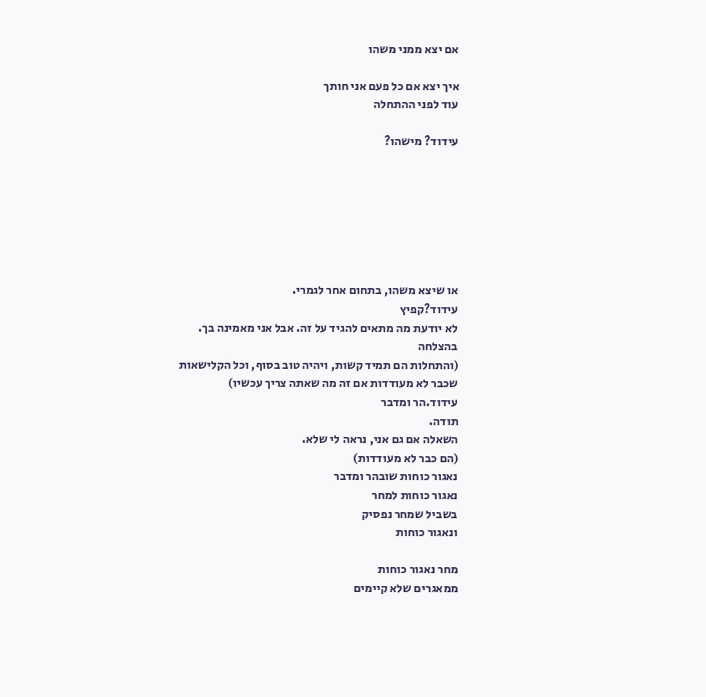אם יצא ממני משהו

איך יצא אם כל פעם אני חותך
עוד לפני ההתחלה

עידוד? מישהו?







או שיצא משהו, בתחום אחר לגמרי.
עידוד?קפיץ
לא יודעת מה מתאים להגיד על זה. אבל אני מאמינה בך. בהצלחה
(והתחלות הם תמיד קשות, ויהיה טוב בסוף, וכל הקלישאות שכבר לא מעודדות אם זה מה שאתה צריך עכשיו)
עידוד.הר ומדבר
תודה.
השאלה אם גם אני, נראה לי שלא.
(הם כבר לא מעודדות)
נאגור כוחות שובהר ומדבר
נאגור כוחות למחר
בשביל שמחר נפסיק
ונאגור כוחות

מחר נאגור כוחות
ממאגרים שלא קיימים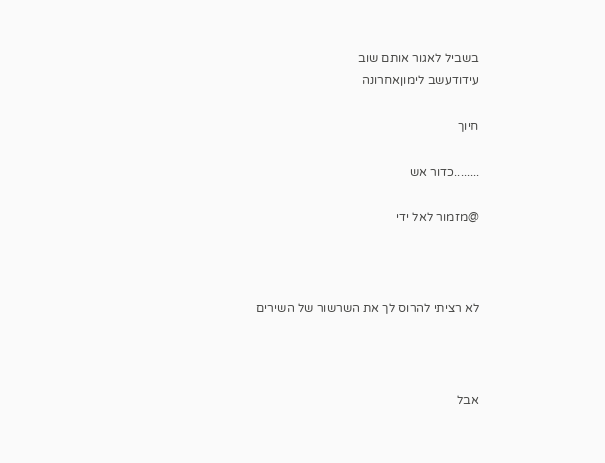בשביל לאגור אותם שוב
עידודעשב לימוןאחרונה

חיוך

........כדור אש

@מזמור לאל ידי



לא רציתי להרוס לך את השרשור של השירים



אבל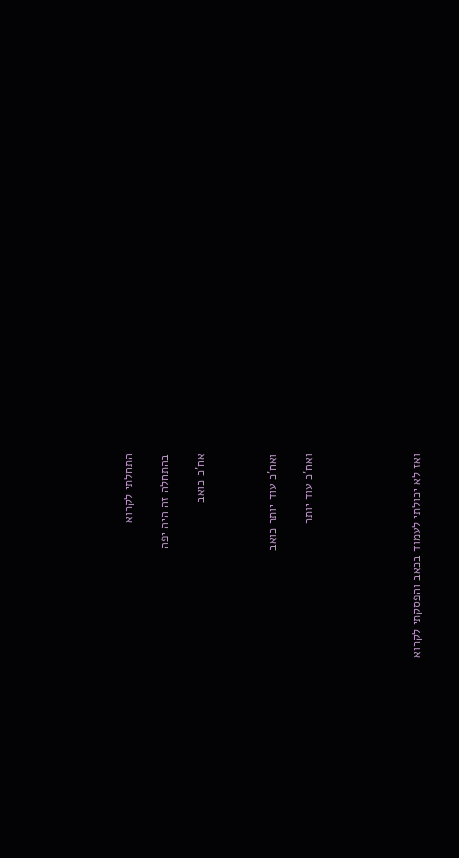התחלתי לקרוא

בהתחלה זה היה יפה

אח'כ כואב



ואח'כ עוד יותר כואב

ואח'כ עוד יותר





ואז לא יכולתי לעמוד בכאב והפסקתי לקרוא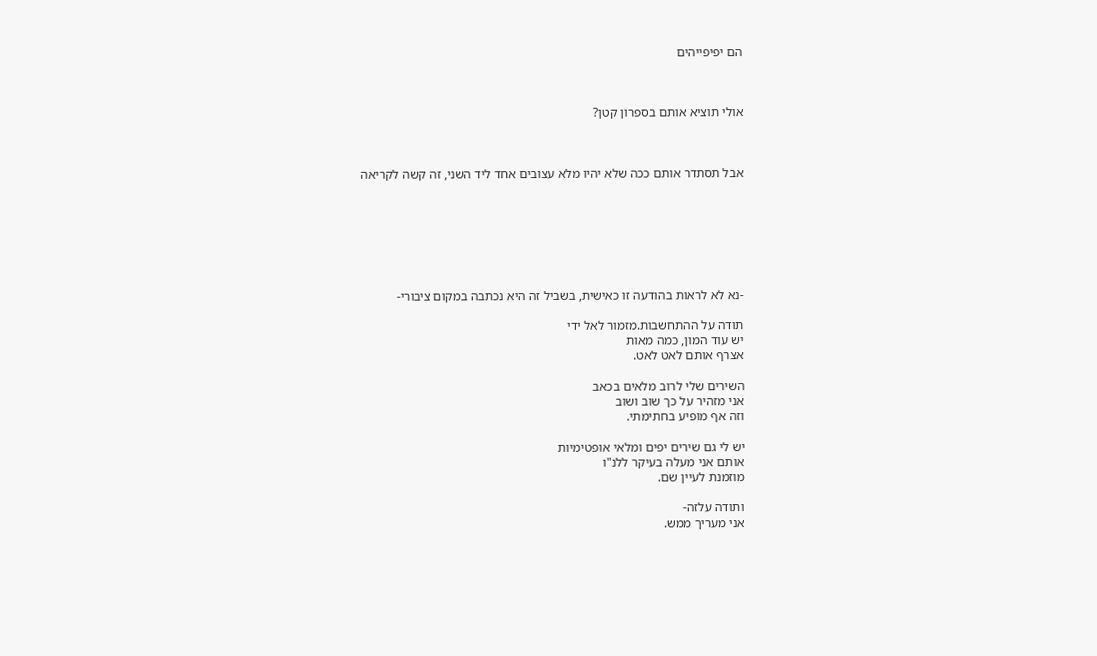הם יפיפייהים



אולי תוציא אותם בספרון קטן?



אבל תסתדר אותם ככה שלא יהיו מלא עצובים אחד ליד השני, זה קשה לקריאה







-נא לא לראות בהודעה זו כאישית, בשביל זה היא נכתבה במקום ציבורי-

תודה על ההתחשבות.מזמור לאל ידי
יש עוד המון, כמה מאות
אצרף אותם לאט לאט.

השירים שלי לרוב מלאים בכאב
אני מזהיר על כך שוב ושוב
וזה אף מופיע בחתימתי.

יש לי גם שירים יפים ומלאי אופטימיות
אותם אני מעלה בעיקר ללנ"ו
מוזמנת לעיין שם.

ותודה עלזה-
אני מעריך ממש.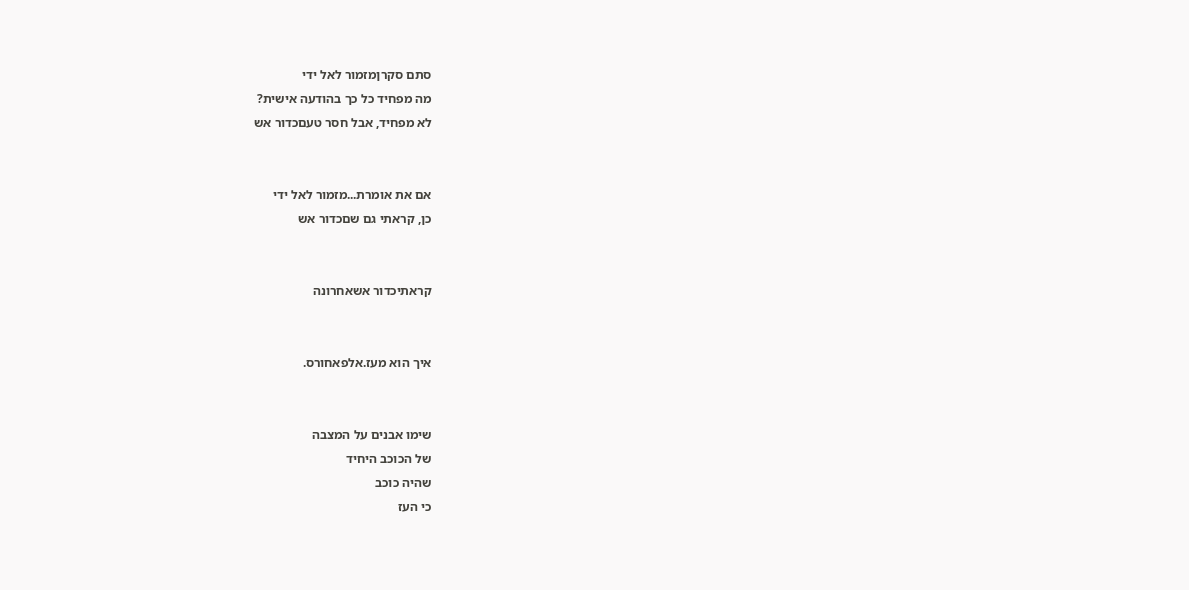סתם סקרןמזמור לאל ידי
מה מפחיד כל כך בהודעה אישית?
לא מפחיד, אבל חסר טעםכדור אש


אם את אומרת...מזמור לאל ידי
כן, קראתי גם שםכדור אש


קראתיכדור אשאחרונה


איך הוא מעז.אלפאחורס.


שימו אבנים על המצבה
של הכוכב היחיד
שהיה כוכב
כי העז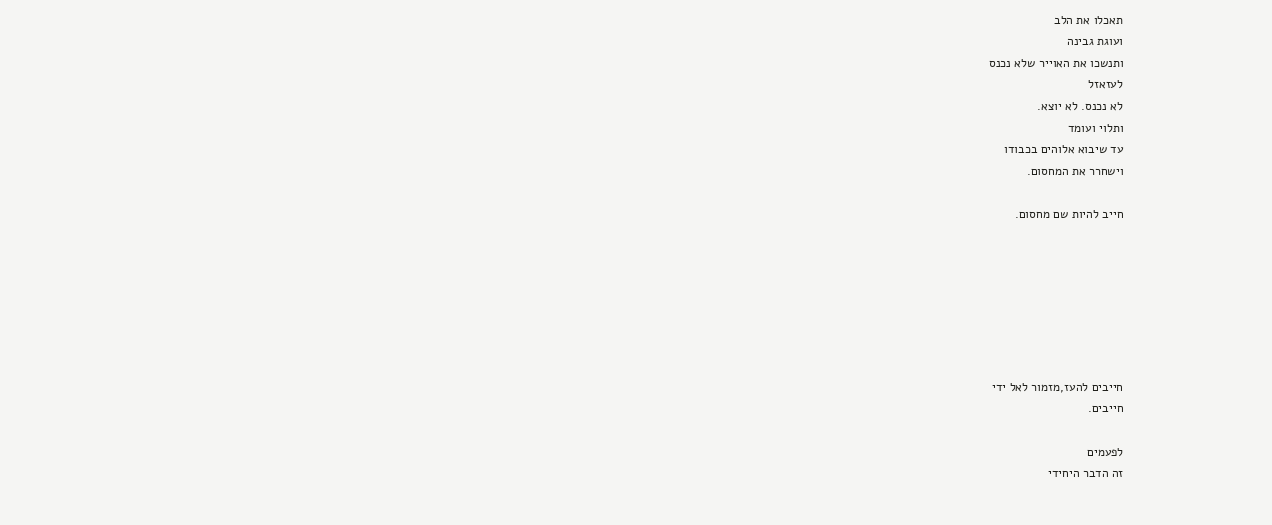תאכלו את הלב
ועוגת גבינה
ותנשכו את האוייר שלא נכנס
לעזאזל
לא נכנס. לא יוצא.
ותלוי ועומד
עד שיבוא אלוהים בכבודו
וישחרר את המחסום.

חייב להיות שם מחסום.







חייבים להעז,מזמור לאל ידי
חייבים.

לפעמים
זה הדבר היחידי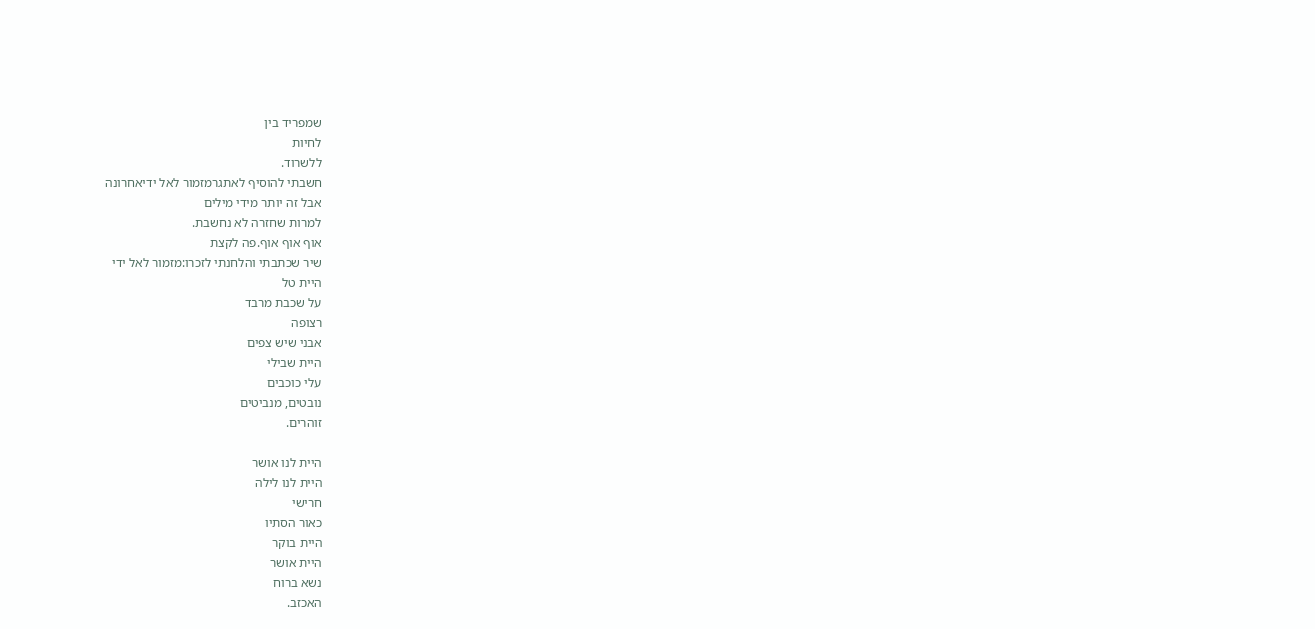שמפריד בין
לחיות
ללשרוד.
חשבתי להוסיף לאתגרמזמור לאל ידיאחרונה
אבל זה יותר מידי מילים
למרות שחזרה לא נחשבת.
אוף אוף אוף.פה לקצת
שיר שכתבתי והלחנתי לזכרו:מזמור לאל ידי
היית טל
על שכבת מרבד
רצופה
אבני שיש צפים
היית שבילי
עלי כוכבים
נובטים, מנביטים
זוהרים.

היית לנו אושר
היית לנו לילה
חרישי
כאור הסתיו
היית בוקר
היית אושר
נשא ברוח
האכזב.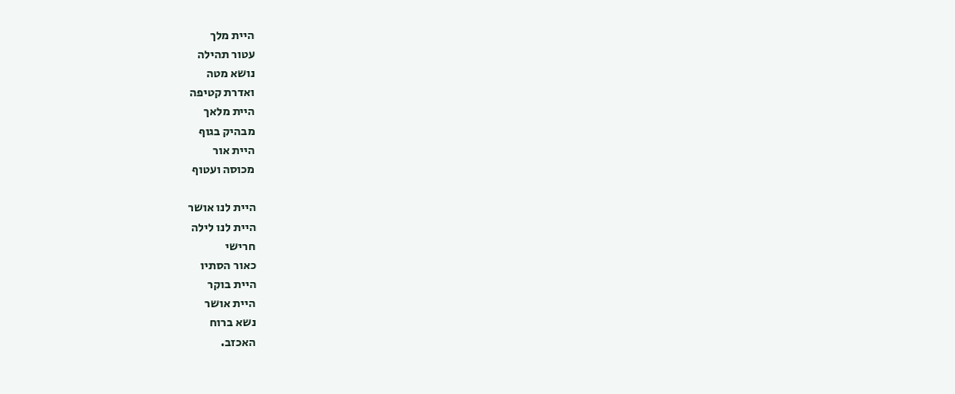היית מלך
עטור תהילה
נושא מטה
ואדרת קטיפה
היית מלאך
מבהיק בגוף
היית אור
מכוסה ועטוף

היית לנו אושר
היית לנו לילה
חרישי
כאור הסתיו
היית בוקר
היית אושר
נשא ברוח
האכזב.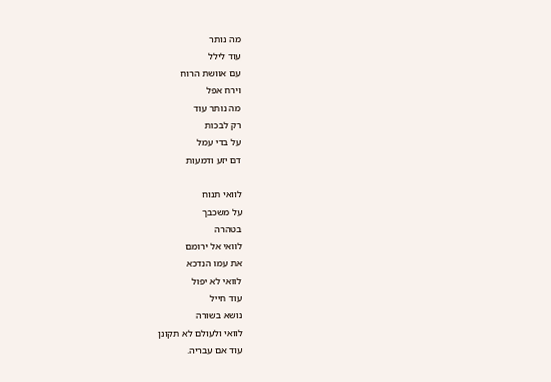מה נותר
עוד לילל
עם אוושת הרוח
וירח אפל
מה נותר עוד
רק לבכות
על בדי עמל
דם יזע ודמעות

לוואי תנוח
על משכבך
בטהרה
לוואי אל ירומם
את עמו הנדכא
לוואי לא יפול
עוד חייל
נושא בשורה
לוואי ולעולם לא תקונן
עוד אם עבריה.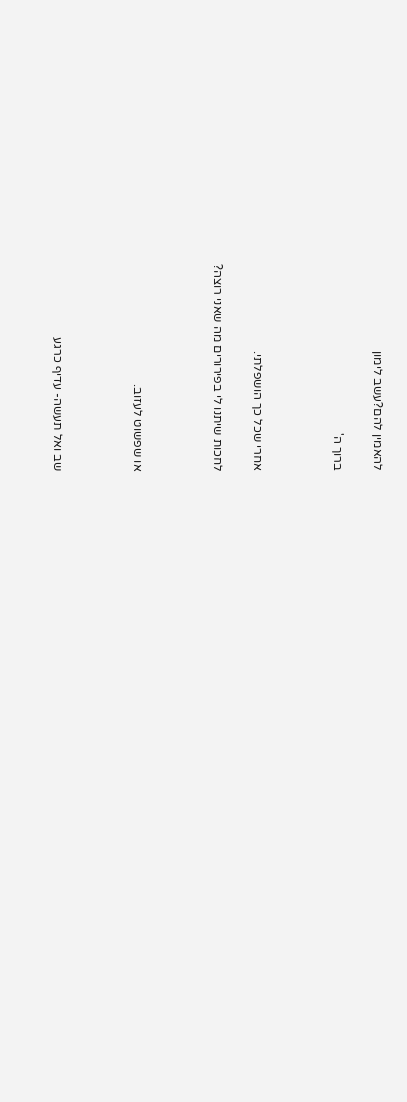להאמין להם?עשב לימון

ברוך ה'



אחרי שכל כך הושפלתי.

לחכות שיתנו לי בפירורים מה שאני רוצה?



או שפשוט לעזוב.



שב ואל תעשה- עדיף כרגע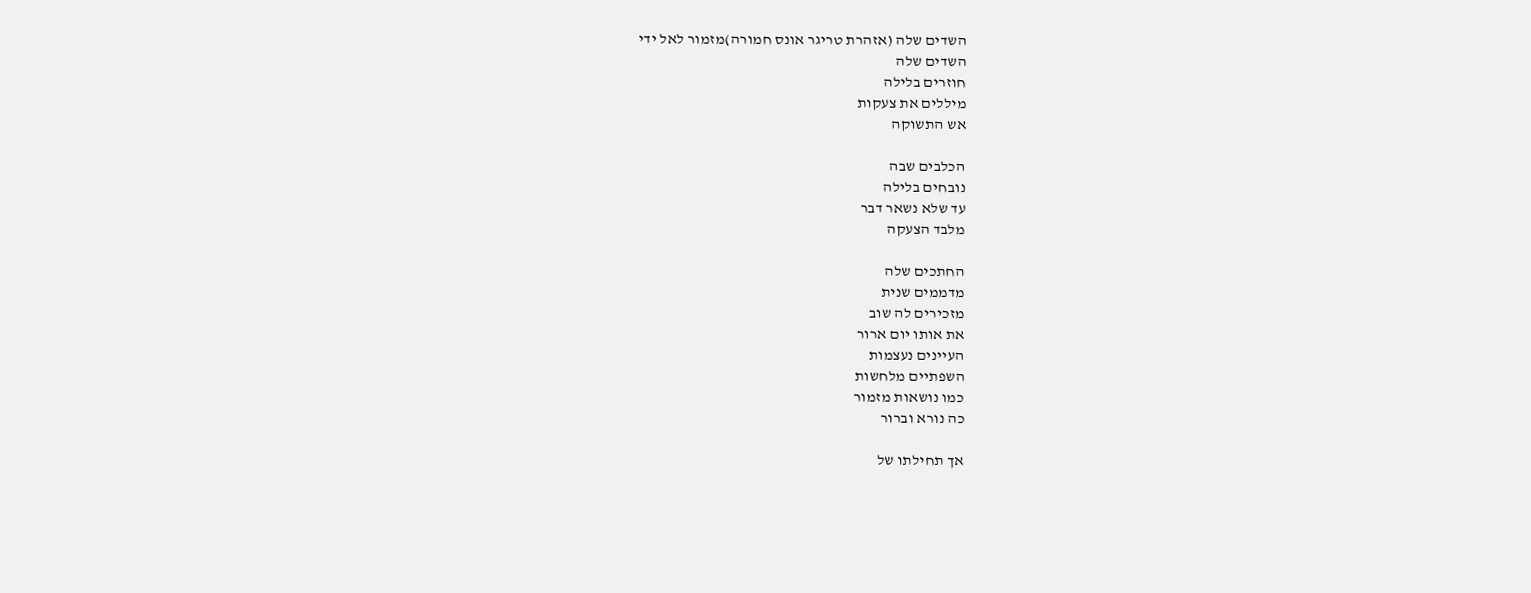השדים שלה (אזהרת טריגר אונס חמורה)מזמור לאל ידי
השדים שלה
חוזרים בלילה
מיללים את צעקות
אש התשוקה

הכלבים שבה
נובחים בלילה
עד שלא נשאר דבר
מלבד הצעקה

החתכים שלה
מדממים שנית
מזכירים לה שוב
את אותו יום ארור
העיינים נעצמות
השפתיים מלחשות
כמו נושאות מזמור
כה נורא וברור

אך תחילתו של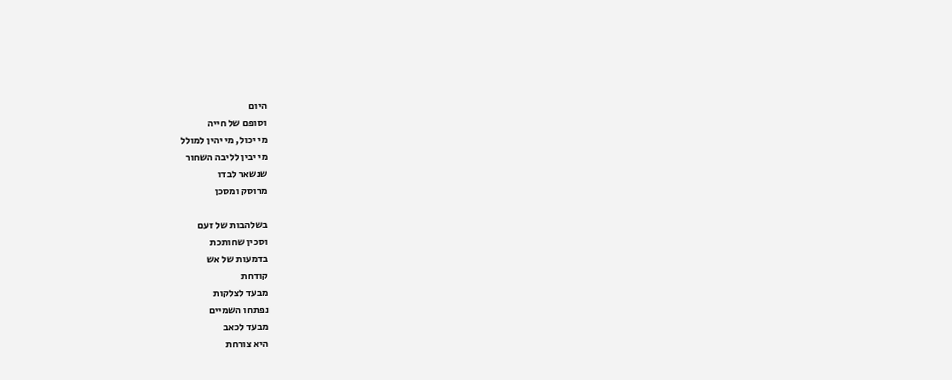היום
וסופם של חייה
מי יכול, מי יהין למולל
מי יבין לליבה השחור
שנשאר לבדו
מרוסק ומסכן

בשלהבות של זעם
וסכין שחותכת
בדמעות של אש
קודחת
מבעד לצלקות
נפתחו השמיים
מבעד לכאב
היא צורחת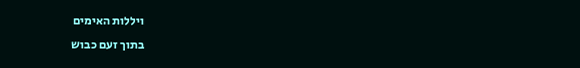ויללות האימים
בתוך זעם כבוש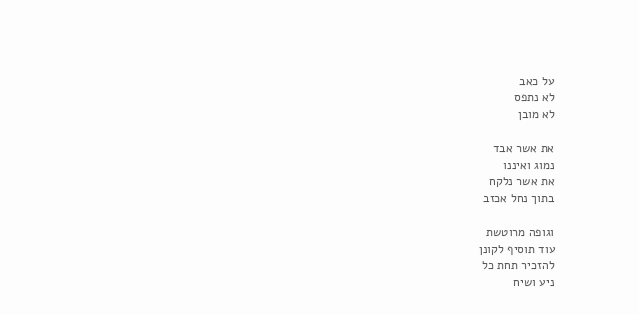על כאב
לא נתפס
לא מובן

את אשר אבד
נמוג ואיננו
את אשר נלקח
בתוך נחל אכזב

וגופה מרוטשת
עוד תוסיף לקונן
להזכיר תחת כל
ניע ושיח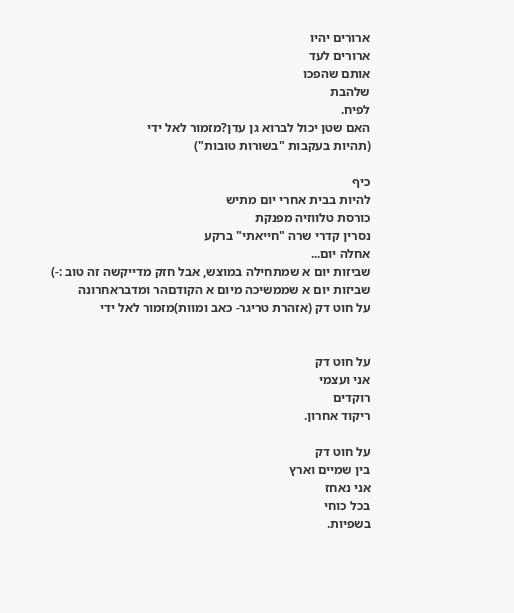ארורים יהיו
ארורים לעד
אותם שהפכו
שלהבת
לפיח.
האם שטן יכול לברוא גן עדן?מזמור לאל ידי
(תהיות בעקבות "בשורות טובות")

כיף
להיות בבית אחרי יום מתיש
כורסת טלווזיה מפנקת
נסרין קדרי שרה "חייאתי" ברקע
אחלה יום...
שביזות יום א שמתחילה במוצש, אבל חזק מדייקשה זה טוב :-)
שביזות יום א שממשיכה מיום א הקודםהר ומדבראחרונה
על חוט דק (אזהרת טריגר- כאב ומוות)מזמור לאל ידי


על חוט דק
אני ועצמי
רוקדים
ריקוד אחרון.

על חוט דק
בין שמיים וארץ
אני נאחז
בכל כוחי
בשפיות.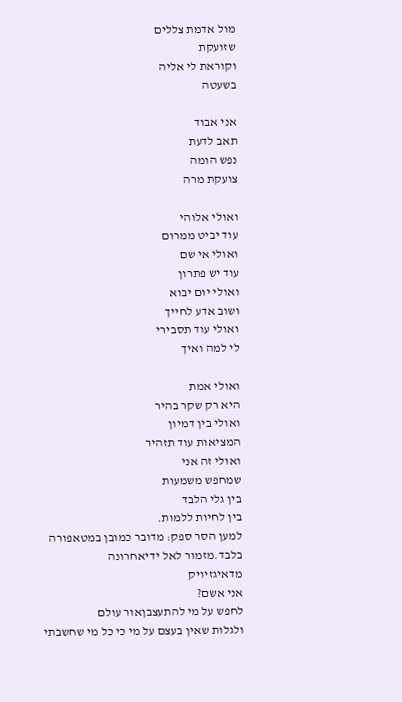מול אדמת צללים
שזועקת
וקוראת לי אליה
בשעטה

אני אבוד
תאב לדעת
נפש הומה
צועקת מרה

ואולי אלוהי
עוד יביט ממרום
ואולי אי שם
עוד יש פתרון
ואולי יום יבוא
ושוב אדע לחייך
ואולי עוד תסבירי
לי למה ואיך

ואולי אמת
היא רק שקר בהיר
ואולי בין דמיון
המציאות עוד תזהיר
ואולי זה אני
שמחפש משמעות
בין גלי הלבד
בין לחיות ללמות.
למען הסר ספק: מדובר כמובן במטאפורה בלבד.מזמור לאל ידיאחרונה
מדאיגזיויק
אני אשם?
לחפש על מי להתעצבןאור עולם
ולגלות שאין בעצם על מי כי כל מי שחשבתי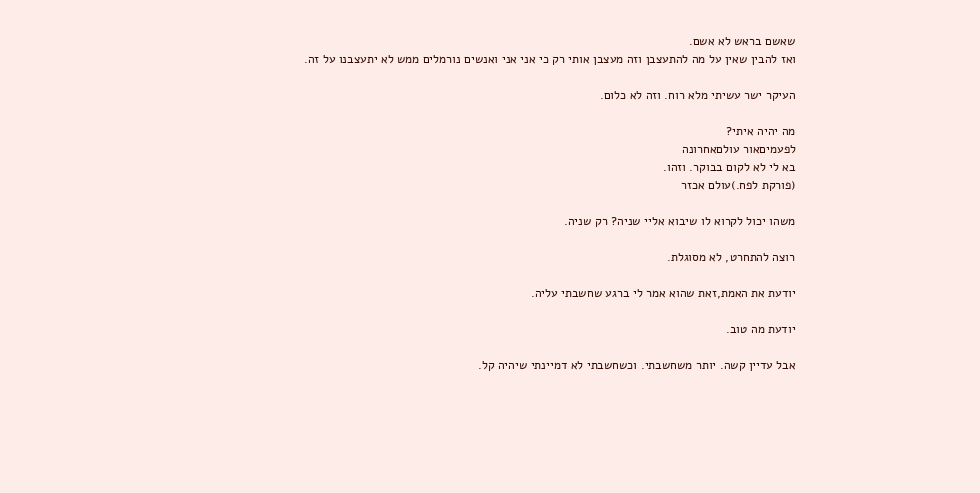שאשם בראש לא אשם.
ואז להבין שאין על מה להתעצבן וזה מעצבן אותי רק כי אני אני ואנשים נורמלים ממש לא יתעצבנו על זה.

העיקר ישר עשיתי מלא רוח. וזה לא כלום.

מה יהיה איתי?
לפעמיםאור עולםאחרונה
בא לי לא לקום בבוקר. וזהו.
(פורקת לפח.)עולם אכזר

משהו יכול לקרוא לו שיבוא אליי שניה? רק שניה.

רוצה להתחרט, לא מסוגלת.

יודעת את האמת,זאת שהוא אמר לי ברגע שחשבתי עליה.

יודעת מה טוב.

אבל עדיין קשה. יותר משחשבתי. וכשחשבתי לא דמיינתי שיהיה קל.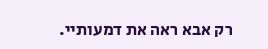רק אבא ראה את דמעותיי.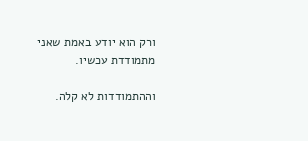ורק הוא יודע באמת שאני מתמודדת עכשיו.

וההתמודדות לא קלה.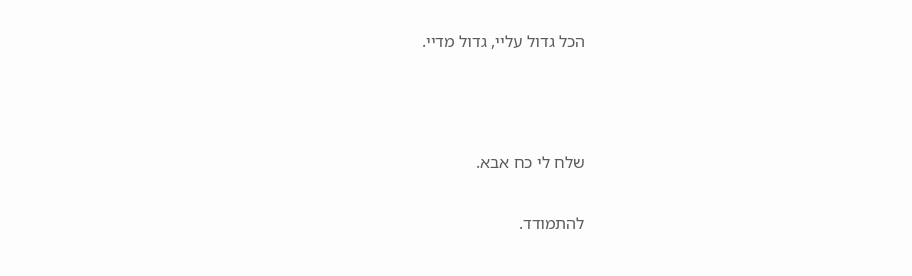הכל גדול עליי, גדול מדיי.



שלח לי כח אבא.

להתמודד.